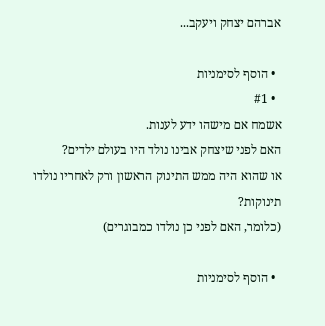אברהם יצחק ויעקב...

  • הוסף לסימניות
  • #1
אשמח אם מישהו ידע לענות.
האם לפני שיצחק אבינו נולד היו בעולם ילדים?
או שהוא היה ממש התינוק הראשון ורק לאחריו נולדו תינוקות?
(כלומר, האם לפני כן נולדו כמבוגרים)

  • הוסף לסימניות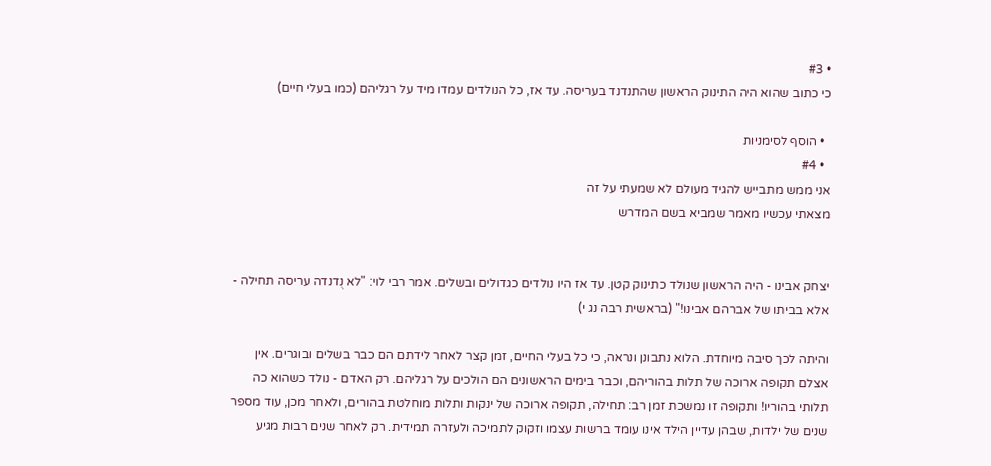• #3
כי כתוב שהוא היה התינוק הראשון שהתנדנד בעריסה. עד אז, כל הנולדים עמדו מיד על רגליהם (כמו בעלי חיים)

  • הוסף לסימניות
  • #4
אני ממש מתבייש להגיד מעולם לא שמעתי על זה
מצאתי עכשיו מאמר שמביא בשם המדרש


יצחק אבינו - היה הראשון שנולד כתינוק קטן. עד אז היו נולדים כגדולים ובשלים. אמר רבי לוי: "לא נֻדנדה עריסה תחילה - אלא בביתו של אברהם אבינו!" (בראשית רבה נג י)

והיתה לכך סיבה מיוחדת. הלוא נתבונן ונראה, כי כל בעלי החיים, זמן קצר לאחר לידתם הם כבר בשלים ובוגרים. אין אצלם תקופה ארוכה של תלות בהוריהם, וכבר בימים הראשונים הם הולכים על רגליהם. רק האדם - נולד כשהוא כה תלותי בהוריו! ותקופה זו נמשכת זמן רב: תחילה, תקופה ארוכה של ינקות ותלות מוחלטת בהורים, ולאחר מכן, עוד מספר שנים של ילדות, שבהן עדיין הילד אינו עומד ברשות עצמו וזקוק לתמיכה ולעזרה תמידית. רק לאחר שנים רבות מגיע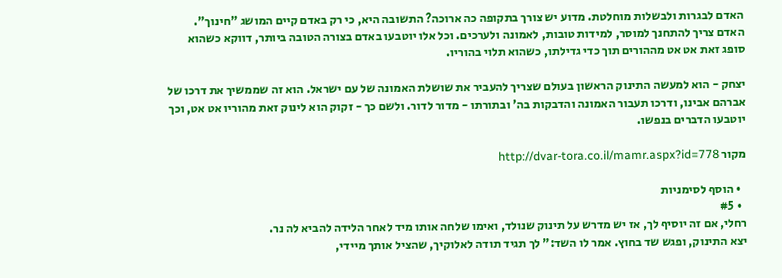האדם לבגרות ולבשלות מוחלטת. מדוע יש צורך בתקופה כה ארוכה? התשובה היא, כי רק באדם קיים המושג "חינוך". האדם צריך להתחנך למוסר, למידות טובות, לאמונה ולערכים. וכל אלו יוטבעו באדם בצורה הטובה ביותר, דווקא כשהוא סופג זאת אט אט מההורים תוך כדי גדילתו, כשהוא תלוי בהוריו.

יצחק - הוא למעשה התינוק הראשון בעולם שצריך להעביר את שושלת האמונה של עם ישראל. הוא זה שממשיך את דרכו של אברהם אבינו, ודרכו תעבור האמונה והדבקות בה' ובתורתו - מדור לדור. ולשם כך - זקוק הוא לינוק זאת מהוריו אט אט, וכך יוטבעו הדברים בנפשו.

מקור http://dvar-tora.co.il/mamr.aspx?id=778

  • הוסף לסימניות
  • #5
רחלי, אם זה יוסיף לך, אז יש מדרש על תינוק שנולד, ואימו שלחה אותו מיד לאחר הלידה להביא לה נר.
יצא התינוק, ופגש שד בחוץ. אמר לו השד:" לך תגיד תודה לאלוקיך, שהציל אותך מיידי,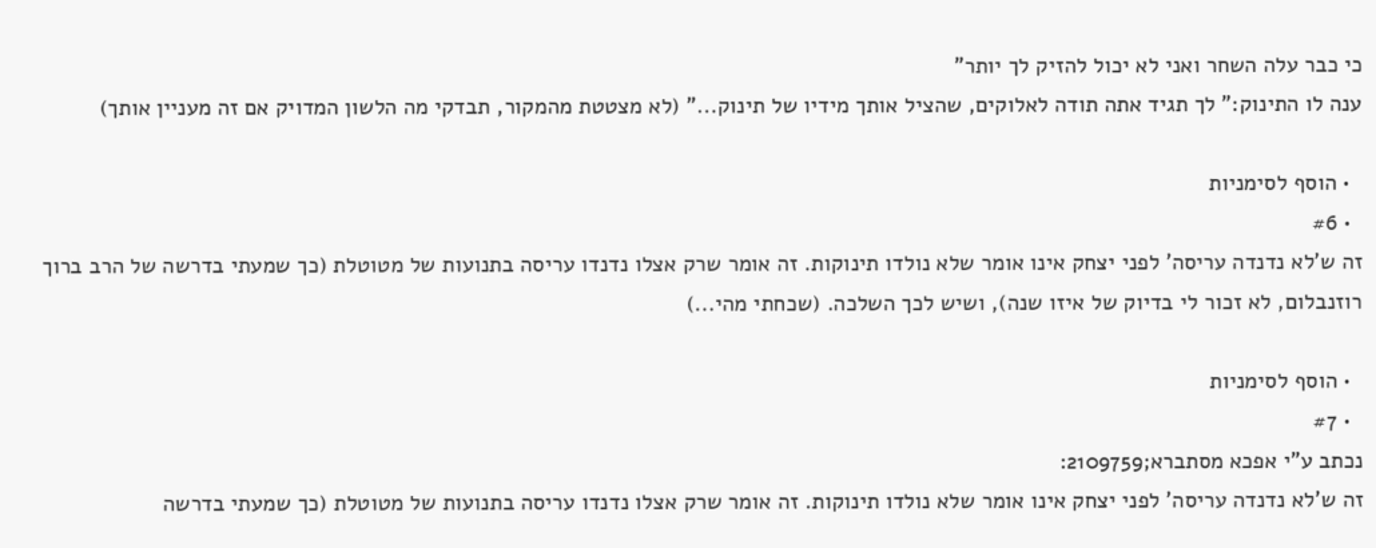כי כבר עלה השחר ואני לא יכול להזיק לך יותר"
ענה לו התינוק:" לך תגיד אתה תודה לאלוקים, שהציל אותך מידיו של תינוק..." (לא מצטטת מהמקור, תבדקי מה הלשון המדויק אם זה מעניין אותך)

  • הוסף לסימניות
  • #6
זה ש'לא נדנדה עריסה' לפני יצחק אינו אומר שלא נולדו תינוקות. זה אומר שרק אצלו נדנדו עריסה בתנועות של מטוטלת (כך שמעתי בדרשה של הרב ברוך רוזנבלום, לא זכור לי בדיוק של איזו שנה), ושיש לכך השלכה. (שכחתי מהי...)

  • הוסף לסימניות
  • #7
נכתב ע"י אפכא מסתברא;2109759:
זה ש'לא נדנדה עריסה' לפני יצחק אינו אומר שלא נולדו תינוקות. זה אומר שרק אצלו נדנדו עריסה בתנועות של מטוטלת (כך שמעתי בדרשה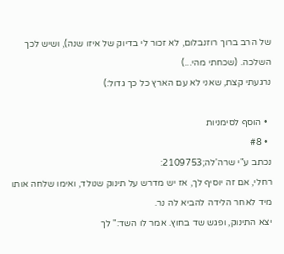של הרב ברוך רוזנבלום, לא זכור לי בדיוק של איזו שנה), ושיש לכך השלכה. (שכחתי מהי...)
נרגעתי קצת, שאני לא עם הארץ כל כך גדול:)

  • הוסף לסימניות
  • #8
נכתב ע"י שרה'לה;2109753:
רחלי, אם זה יוסיף לך, אז יש מדרש על תינוק שנולד, ואימו שלחה אותו מיד לאחר הלידה להביא לה נר.
יצא התינוק, ופגש שד בחוץ. אמר לו השד:" לך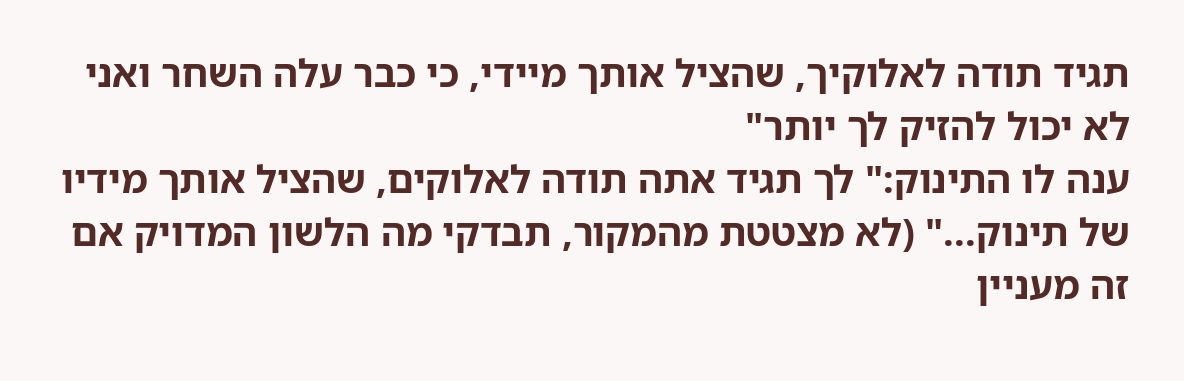תגיד תודה לאלוקיך, שהציל אותך מיידי, כי כבר עלה השחר ואני לא יכול להזיק לך יותר"
ענה לו התינוק:" לך תגיד אתה תודה לאלוקים, שהציל אותך מידיו של תינוק..." (לא מצטטת מהמקור, תבדקי מה הלשון המדויק אם זה מעניין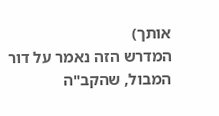אותך)
המדרש הזה נאמר על דור המבול, שהקב"ה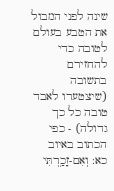שינה לפני המבול את הטבע בעולם לטובה כדי להחזירם בתשובה (שיצטערו לאבד טובה כל כך גדולה) - כפי הכתוב באיוב כא: וְאִם-זָכַ֥רְתִּי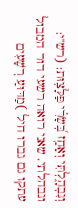וְנִבְהָ֑לְתִּי וְאָחַ֥ז בְּ֝שָׂרִ֗י פַּלָּצֽוּת: (רש"י: ונבהלתי. שאני רואה רשעי דור המבול עתקו גם גברו חיל )מַדּוּעַ רְשָׁעִים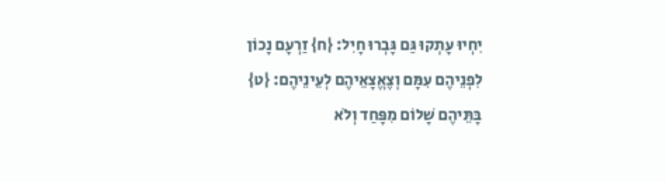יִחְיוּ עָתְקוּ גַּם גָּבְרוּ חָיִל: {ח} זַרְעָם נָכוֹן לִפְנֵיהֶם עִמָּם וְצֶאֱצָאֵיהֶם לְעֵינֵיהֶם: {ט} בָּתֵּיהֶם שָׁלוֹם מִפָּחַד וְלֹא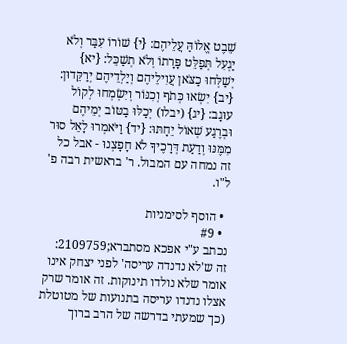שֵׁבֶט אֱלוֹהַּ עֲלֵיהֶם: {י} שׁוֹרוֹ עִבַּר וְלֹא יַגְעִל תְּפַלֵּט פָּרָתוֹ וְלֹא תְשַׁכֵּל: {יא} יְשַׁלְּחוּ כַצֹּאן עֲוִילֵיהֶם וְיַלְדֵיהֶם יְרַקֵּדוּן: {יב} יִשְׂאוּ כְּתֹף וְכִנּוֹר וְיִשְׂמְחוּ לְקוֹל עוּגָב: {יג} (יבלו) יְכַלּוּ בַטּוֹב יְמֵיהֶם וּבְרֶגַע שְׁאוֹל יֵחָתּוּ: {יד} וַיֹּאמְרוּ לָאֵל סוּר מִמֶּנּוּ וְדַעַת דְּרָכֶיךָ לֹא חָפָצְנוּ - אבל כל זה נמחה עם המבול. ר' בראשית רבה פ' ל"ו.

  • הוסף לסימניות
  • #9
נכתב ע"י אפכא מסתברא;2109759:
זה ש'לא נדנדה עריסה' לפני יצחק אינו אומר שלא נולדו תינוקות. זה אומר שרק אצלו נדנדו עריסה בתנועות של מטוטלת (כך שמעתי בדרשה של הרב ברוך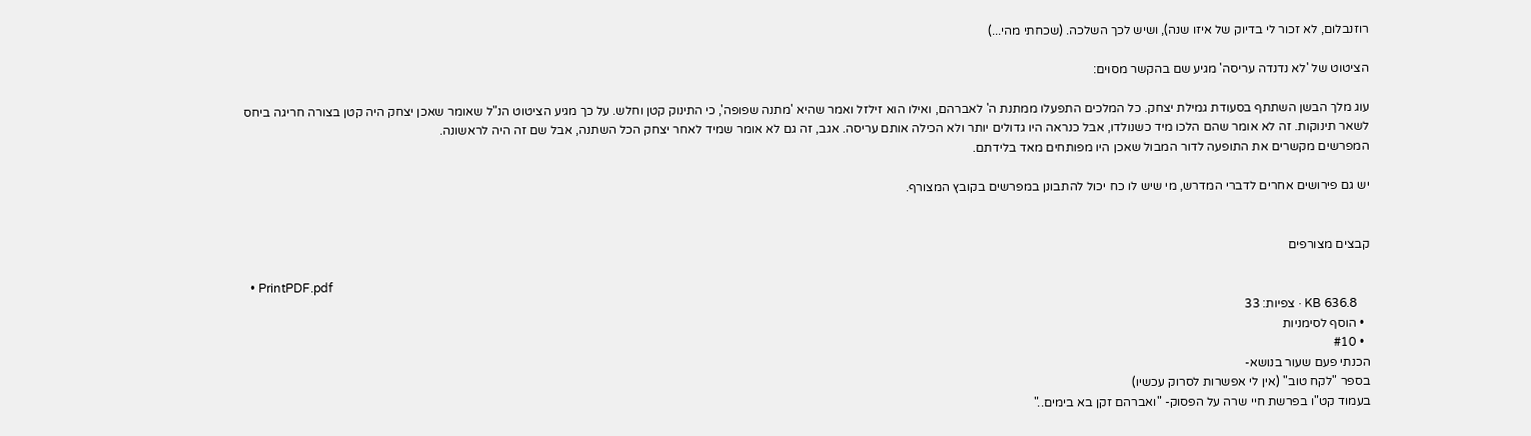רוזנבלום, לא זכור לי בדיוק של איזו שנה), ושיש לכך השלכה. (שכחתי מהי...)

הציטוט של 'לא נדנדה עריסה' מגיע שם בהקשר מסוים:

עוג מלך הבשן השתתף בסעודת גמילת יצחק. כל המלכים התפעלו ממתנת ה' לאברהם, ואילו הוא זילזל ואמר שהיא 'מתנה שפופה', כי התינוק קטן וחלש. על כך מגיע הציטוט הנ"ל שאומר שאכן יצחק היה קטן בצורה חריגה ביחס לשאר תינוקות. זה לא אומר שהם הלכו מיד כשנולדו, אבל כנראה היו גדולים יותר ולא הכילה אותם עריסה. אגב, זה גם לא אומר שמיד לאחר יצחק הכל השתנה, אבל שם זה היה לראשונה.
המפרשים מקשרים את התופעה לדור המבול שאכן היו מפותחים מאד בלידתם.

יש גם פירושים אחרים לדברי המדרש, מי שיש לו כח יכול להתבונן במפרשים בקובץ המצורף.


קבצים מצורפים

  • PrintPDF.pdf
    KB 636.8 · צפיות: 33
  • הוסף לסימניות
  • #10
הכנתי פעם שעור בנושא-
בספר "לקח טוב" (אין לי אפשרות לסרוק עכשיו)
בעמוד קט"ו בפרשת חיי שרה על הפסוק- "ואברהם זקן בא בימים.."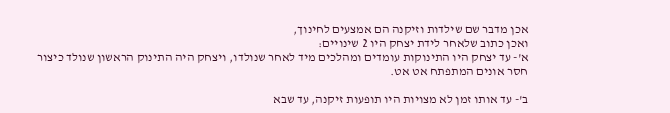אכן מדבר שם שילדות וזיקנה הם אמצעים לחינוך,
ואכן כתוב שלאחר לידת יצחק היו 2 שינויים:
א'- עד יצחק היו התינוקות עומדים ומהלכים מיד לאחר שנולדו, ויצחק היה התינוק הראשון שנולד כיצור חסר אונים המתפתח אט אט.

ב'- עד אותו זמן לא מצויות היו תופעות זיקנה, עד שבא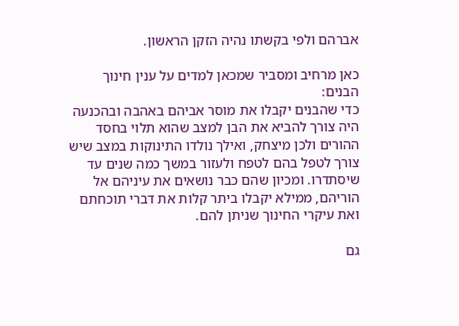אברהם ולפי בקשתו נהיה הזקן הראשון.

כאן מרחיב ומסביר שמכאן למדים על ענין חינוך הבנים:
כדי שהבנים יקבלו את מוסר אביהם באהבה ובהכנעה היה צורך להביא את הבן למצב שהוא תלוי בחסד ההורים ולכן מיצחק, ואילך נולדו התינוקות במצב שיש צורך לטפל בהם לטפח ולעזור במשך כמה שנים עד שיסתדרו. ומכיון שהם כבר נושאים את עיניהם אל הוריהם, ממילא יקבלו ביתר קלות את דברי תוכחתם ואת עיקרי החינוך שניתן להם.

גם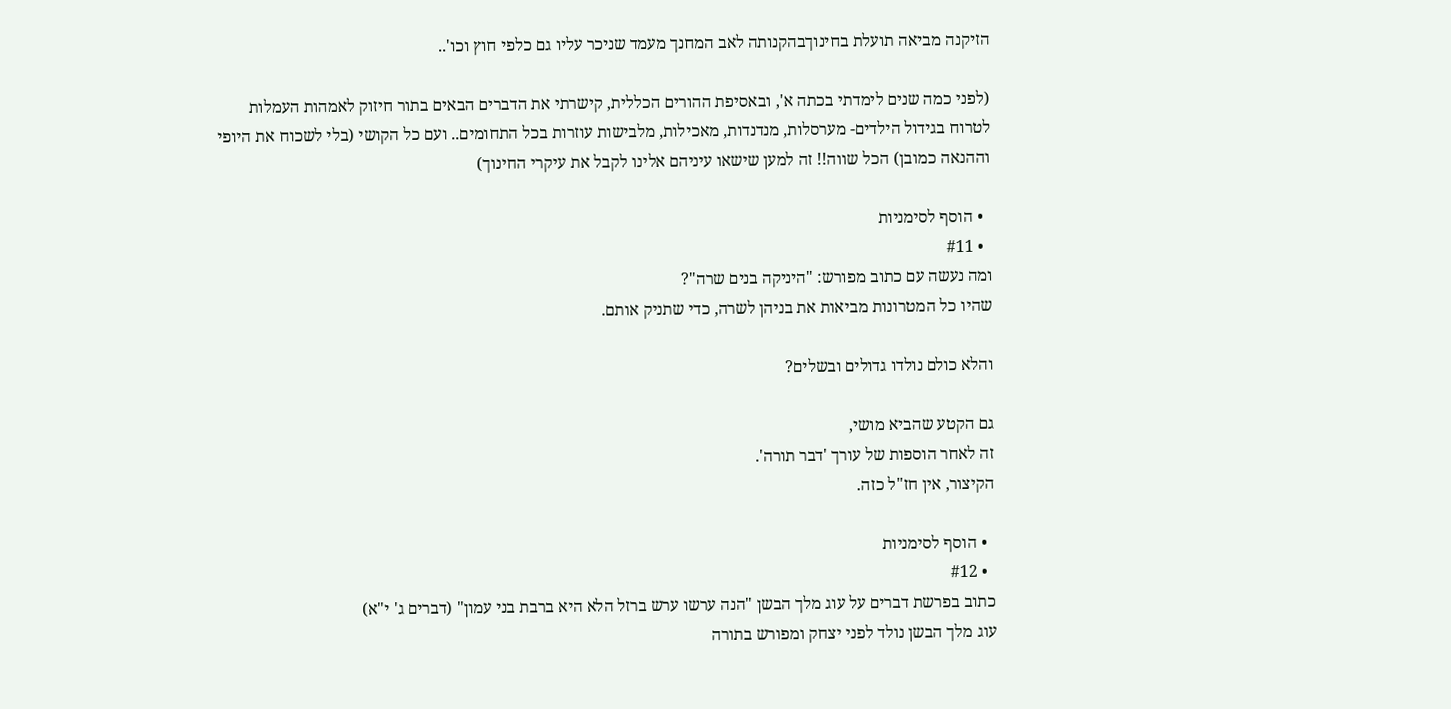הזיקנה מביאה תועלת בחינוךבהקנותה לאב המחנך מעמד שניכר עליו גם כלפי חוץ וכו'..

(לפני כמה שנים לימדתי בכתה א', ובאסיפת ההורים הכללית, קישרתי את הדברים הבאים בתור חיזוק לאמהות העמלות לטרוח בגידול הילדים- מערסלות, מנדנדות, מאכילות, מלבישות עוזרות בכל התחומים.. ועם כל הקושי (בלי לשכוח את היופי וההנאה כמובן) הכל שווה!! זה למען שישאו עיניהם אלינו לקבל את עיקרי החינוך)

  • הוסף לסימניות
  • #11
ומה נעשה עם כתוב מפורש: "היניקה בנים שרה"?
שהיו כל המטרונות מביאות את בניהן לשרה, כדי שתניק אותם.

והלא כולם נולדו גדולים ובשלים?

גם הקטע שהביא מושי,
זה לאחר הוספות של עורך 'דבר תורה'.
הקיצור, אין חז"ל כזה.

  • הוסף לסימניות
  • #12
כתוב בפרשת דברים על עוג מלך הבשן "הנה ערשו ערש ברזל הלא היא ברבת בני עמון" (דברים ג' י"א)
עוג מלך הבשן נולד לפני יצחק ומפורש בתורה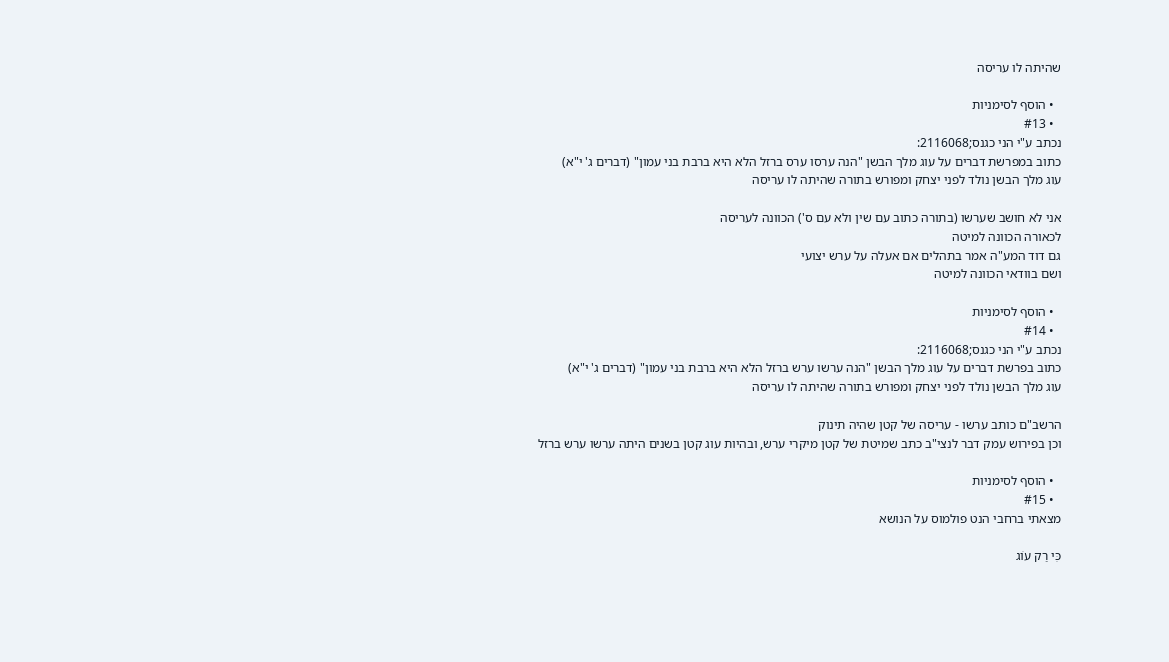שהיתה לו עריסה

  • הוסף לסימניות
  • #13
נכתב ע"י הני כגנס;2116068:
כתוב במפרשת דברים על עוג מלך הבשן "הנה ערסו ערס ברזל הלא היא ברבת בני עמון" (דברים ג' י"א)
עוג מלך הבשן נולד לפני יצחק ומפורש בתורה שהיתה לו עריסה

אני לא חושב שערשו (בתורה כתוב עם שין ולא עם ס') הכוונה לעריסה
לכאורה הכוונה למיטה
גם דוד המע"ה אמר בתהלים אם אעלה על ערש יצועי
ושם בוודאי הכוונה למיטה

  • הוסף לסימניות
  • #14
נכתב ע"י הני כגנס;2116068:
כתוב בפרשת דברים על עוג מלך הבשן "הנה ערשו ערש ברזל הלא היא ברבת בני עמון" (דברים ג' י"א)
עוג מלך הבשן נולד לפני יצחק ומפורש בתורה שהיתה לו עריסה

הרשב"ם כותב ערשו - עריסה של קטן שהיה תינוק
וכן בפירוש עמק דבר לנצי"ב כתב שמיטת של קטן מיקרי ערש, ובהיות עוג קטן בשנים היתה ערשו ערש ברזל

  • הוסף לסימניות
  • #15
מצאתי ברחבי הנט פולמוס על הנושא

כִּי רַק עוֹג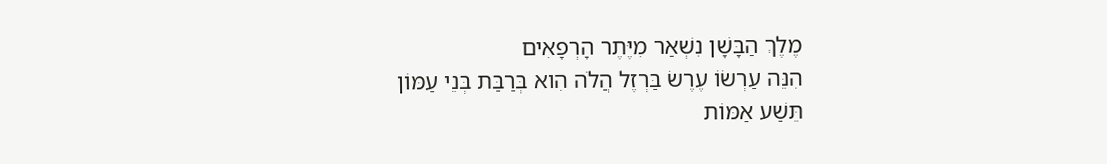מֶלֶךְ הַבָּשָׁן נִשְׁאַר מִיֶּתֶר הָרְפָאִים
הִנֵּה עַרְשׂוֹ עֶרֶשׂ בַּרְזֶל הֲלֹה הִוא בְּרַבַּת בְּנֵי עַמּוֹן
תֵּשַׁע אַמּוֹת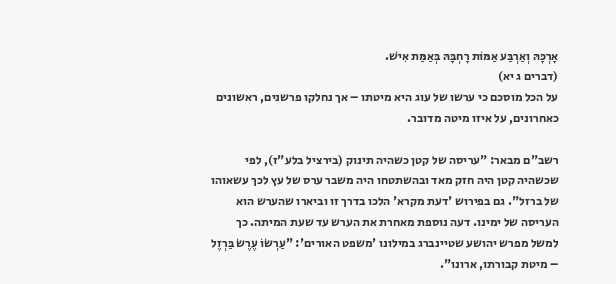אָרְכָּהּ וְאַרְבַּע אַמּוֹת רָחְבָּהּ בְּאַמַּת אִישׁ.
(דברים ג יא)
על הכל מוסכם כי ערשו של עוג היא מיטתו – אך נחלקו פרשנים, ראשונים כאחרונים, על איזו מיטה מדובר.

רשב"ם מבאר: "עריסה של קטן כשהיה תינוק (בירציל בלע"ז), לפי שכשהיה קטן היה חזק מאד ובהשתטחו היה משבר ערס של עץ לכך עשאוהו של ברזל". גם בפירוש 'דעת מקרא' הלכו בדרך זו וביארו שהערש הוא העריסה של ימינו. דעה נוספת מאחרת את הערש עד שעת המיתה. כך למשל מפרש יהושע שטיינברג במילונו 'משפט האורים': "עַרְשׂוֹ עֶרֶשׂ בַּרְזֶל – מיטת קבורתו, ארונו".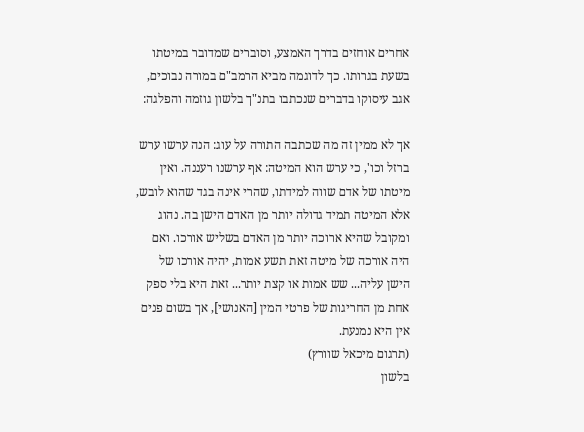אחרים אוחזים בדרך האמצע, וסוברים שמדובר במיטתו בשעת בגרותו. כך לדוגמה מביא הרמב"ם במורה נבוכים, אגב עיסוקו בדברים שנכתבו בתנ"ך בלשון גוזמה והפלגה:

אך לא ממין זה מה שכתבה התורה על עוג: הנה ערשו ערש ברזל וכו', כי ערש הוא המיטה: אף ערשנו רעננה. ואין מיטתו של אדם שווה למידתו, שהרי אינה בגד שהוא לובש, אלא המיטה תמיד גדולה יותר מן האדם הישן בה. נהוג ומקובל שהיא ארוכה יותר מן האדם בשליש אורכו. ואם היה אורכה של מיטה זאת תשע אמות, יהיה אורכו של הישן עליה... שש אמות או קצת יותר... זאת היא בלי ספק אחת מן החריגות של פרטי המין [האנושי], אך בשום פנים אין היא נמנעת.
(תרגום מיכאל שוורץ)
בלשון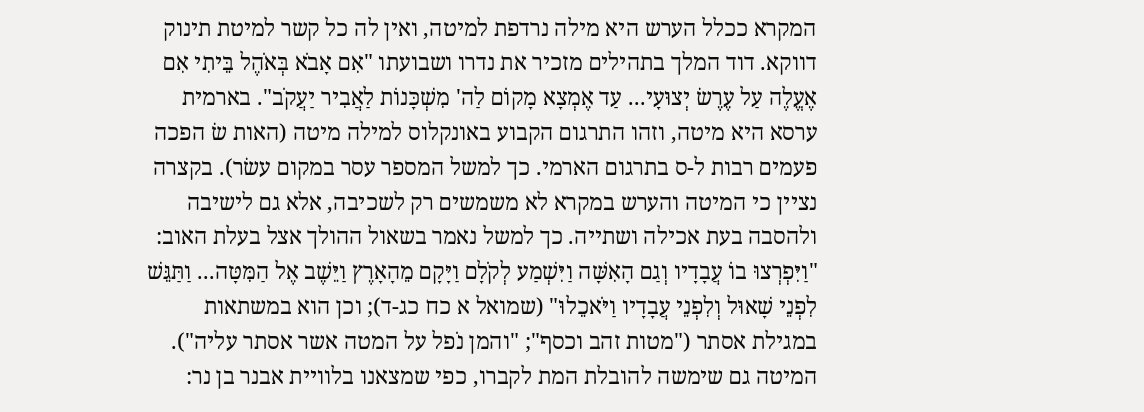המקרא ככלל הערש היא מילה נרדפת למיטה, ואין לה כל קשר למיטת תינוק דווקא. דוד המלך בתהילים מזכיר את נדרו ושבועתו "אִם אָבֹא בְּאֹהֶל בֵּיתִי אִם אֶעֱלֶה עַל עֶרֶשׂ יְצוּעָי... עַד אֶמְצָא מָקוֹם לַה' מִשְׁכָּנוֹת לַאֲבִיר יַעֲקֹב". בארמית ערסא היא מיטה, וזהו התרגום הקבוע באונקלוס למילה מיטה (האות שׂ הפכה פעמים רבות ל-ס בתרגום הארמי. כך למשל המספר עסר במקום עשׂר). בקצרה נציין כי המיטה והערש במקרא לא משמשים רק לשכיבה, אלא גם לישיבה ולהסבה בעת אכילה ושתייה. כך למשל נאמר בשאול ההולך אצל בעלת האוב: "וַיִּפְרְצוּ בוֹ עֲבָדָיו וְגַם הָאִשָּׁה וַיִּשְׁמַע לְקֹלָם וַיָּקָם מֵהָאָרֶץ וַיֵּשֶׁב אֶל הַמִּטָּה... וַתַּגֵּשׁ לִפְנֵי שָׁאוּל וְלִפְנֵי עֲבָדָיו וַיֹּאכֵלוּ" (שמואל א כח כג-ד); וכן הוא במשתאות במגילת אסתר ("מטות זהב וכסף"; "והמן נֹפל על המטה אשר אסתר עליה").
המיטה גם שימשה להובלת המת לקברו, כפי שמצאנו בלוויית אבנר בן נר: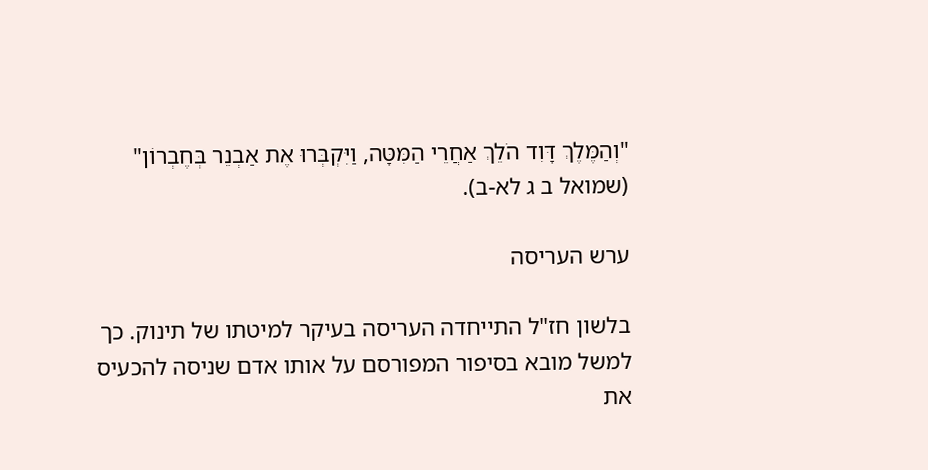"וְהַמֶּלֶךְ דָּוִד הֹלֵךְ אַחֲרֵי הַמִּטָּה, וַיִּקְבְּרוּ אֶת אַבְנֵר בְּחֶבְרוֹן" (שמואל ב ג לא-ב).

ערש העריסה

בלשון חז"ל התייחדה העריסה בעיקר למיטתו של תינוק. כך למשל מובא בסיפור המפורסם על אותו אדם שניסה להכעיס את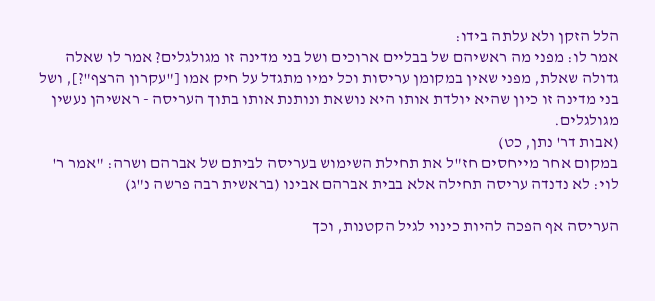הלל הזקן ולא עלתה בידו:
אמר לו: מפני מה ראשיהם של בבליים ארוכים ושל בני מדינה זו מגולגלים? אמר לו שאלה גדולה שאלת, מפני שאין במקומן עריסות וכל ימיו מתגדל על חיק אמו ["עקרון הרצף"?], ושל בני מדינה זו כיון שהיא יולדת אותו היא נושאת ונותנת אותו בתוך העריסה - ראשיהן נעשין מגולגלים.
(אבות דר' נתן, כט)
במקום אחר מייחסים חז"ל את תחילת השימוש בעריסה לביתם של אברהם ושרה: "אמר ר' לוי: לא נדנדה עריסה תחילה אלא בבית אברהם אבינו (בראשית רבה פרשה נ"ג)

העריסה אף הפכה להיות כינוי לגיל הקטנות, וכך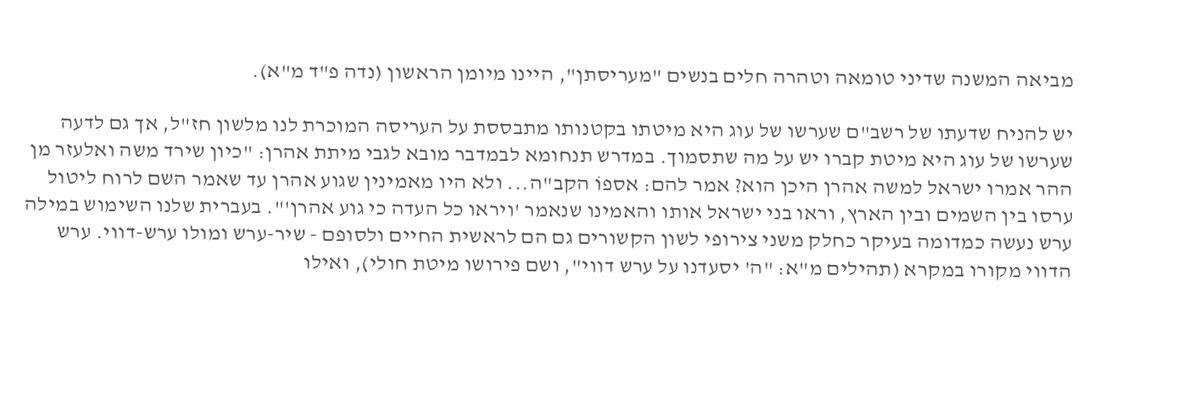מביאה המשנה שדיני טומאה וטהרה חלים בנשים "מעריסתן", היינו מיומן הראשון (נדה פ"ד מ"א).

יש להניח שדעתו של רשב"ם שערשו של עוג היא מיטתו בקטנותו מתבססת על העריסה המוכרת לנו מלשון חז"ל, אך גם לדעה שערשו של עוג היא מיטת קברו יש על מה שתסמוך. במדרש תנחומא לבמדבר מובא לגבי מיתת אהרן: "כיון שירד משה ואלעזר מן ההר אמרו ישראל למשה אהרן היכן הוא? אמר להם: אספוֹ הקב"ה... ולא היו מאמינין שגוע אהרן עד שאמר השם לרוח ליטול ערסו בין השמים ובין הארץ, וראו בני ישראל אותו והאמינו שנאמר 'ויראו כל העדה כי גוע אהרן'". בעברית שלנו השימוש במילה ערש נעשה כמדומה בעיקר כחלק משני צירופי לשון הקשורים גם הם לראשית החיים ולסופם - שיר-ערש ומולו ערש-דווי. ערש הדווי מקורו במקרא (תהילים מ"א: "ה' יסעדנו על ערש דווי", ושם פירושו מיטת חולי), ואילו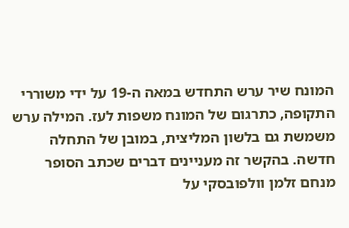המונח שיר ערש התחדש במאה ה-19 על ידי משוררי התקופה, כתרגום של המונח משפות לעז. המילה ערש משמשת גם בלשון המליצית, במובן של התחלה חדשה. בהקשר זה מעניינים דברים שכתב הסופר מנחם זלמן וולפובסקי על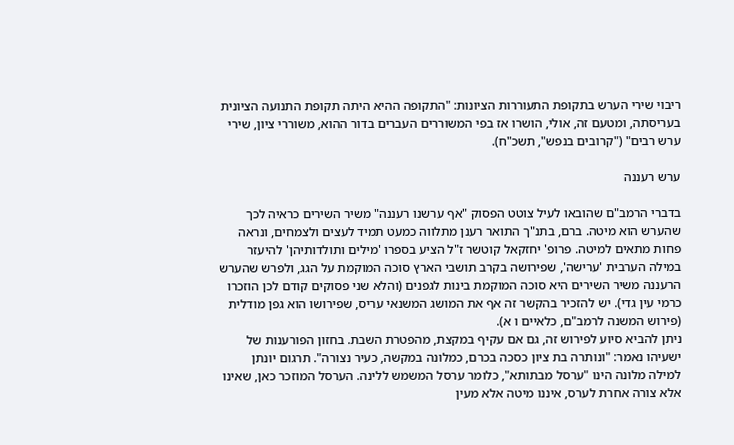ריבוי שירי הערש בתקופת התעוררות הציונות: "התקופה ההיא היתה תקופת התנועה הציונית בעריסתה, ומטעם זה, אולי, הושרו אז בפי המשוררים העברים בדור ההוא, משוררי ציון, שירי ערש רבים" ("קרובים בנפש", תשכ"ח).

ערש רעננה

בדברי הרמב"ם שהובאו לעיל צוטט הפסוק "אף ערשנו רעננה" משיר השירים כראיה לכך שהערש הוא מיטה. ברם, בתנ"ך התואר רענן מתלווה כמעט תמיד לעצים ולצמחים, ונראה פחות מתאים למיטה. פרופ' יחזקאל קוטשר ז"ל הציע בספרו 'מילים ותולדותיהן' להיעזר במילה הערבית 'ערישה', שפירושה בקרב תושבי הארץ סוכה המוקמת על הגג, ולפרש שהערש הרעננה משיר השירים היא סוכה המוקמת בינות לגפנים (והלא שני פסוקים קודם לכן הוזכרו כרמי עין גדי). יש להזכיר בהקשר זה אף את המושג המשנאי עריס, שפירושו הוא גפן מודלית (פירוש המשנה לרמב"ם, כלאיים ו א).
ניתן להביא סיוע לפירוש זה, גם אם עקיף במקצת, מהפטרת השבת. בחזון הפורענות של ישעיהו נאמר: "ונותרה בת ציון כסכה בכרם, כמלונה במקשה, כעיר נצורה". תרגום יונתן למילה מלונה הינו "ערסל מבתותא", כלומר ערסל המשמש ללינה. הערסל המוזכר כאן, שאינו אלא צורה אחרת לערס, איננו מיטה אלא מעין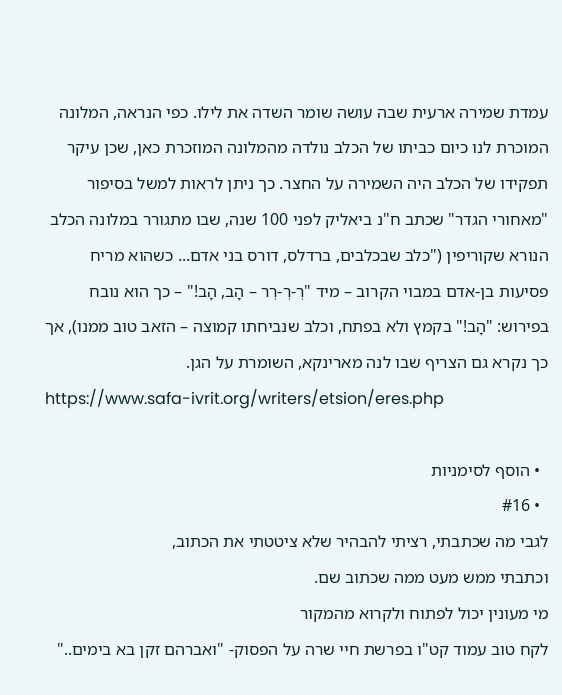עמדת שמירה ארעית שבה עושה שומר השדה את לילו. כפי הנראה, המלונה המוכרת לנו כיום כביתו של הכלב נולדה מהמלונה המוזכרת כאן, שכן עיקר תפקידו של הכלב היה השמירה על החצר. כך ניתן לראות למשל בסיפור "מאחורי הגדר" שכתב ח"נ ביאליק לפני 100 שנה, שבו מתגורר במלונה הכלב הנורא שקוריפין ("כלב שבכלבים, ברדלס, דורס בני אדם... כשהוא מריח פסיעות בן-אדם במבוי הקרוב – מיד "רְ-רְ-רְר – הָב, הָב!" – כך הוא נובח בפירוש: "הָב!" בקמץ ולא בפתח, וכלב שנביחתו קמוצה – הזאב טוב ממנו), אך כך נקרא גם הצריף שבו לנה מארינקא, השומרת על הגן.
https://www.safa-ivrit.org/writers/etsion/eres.php

  • הוסף לסימניות
  • #16
לגבי מה שכתבתי, רציתי להבהיר שלא ציטטתי את הכתוב,
וכתבתי ממש מעט ממה שכתוב שם.
מי מעונין יכול לפתוח ולקרוא מהמקור
לקח טוב עמוד קט"ו בפרשת חיי שרה על הפסוק- "ואברהם זקן בא בימים.."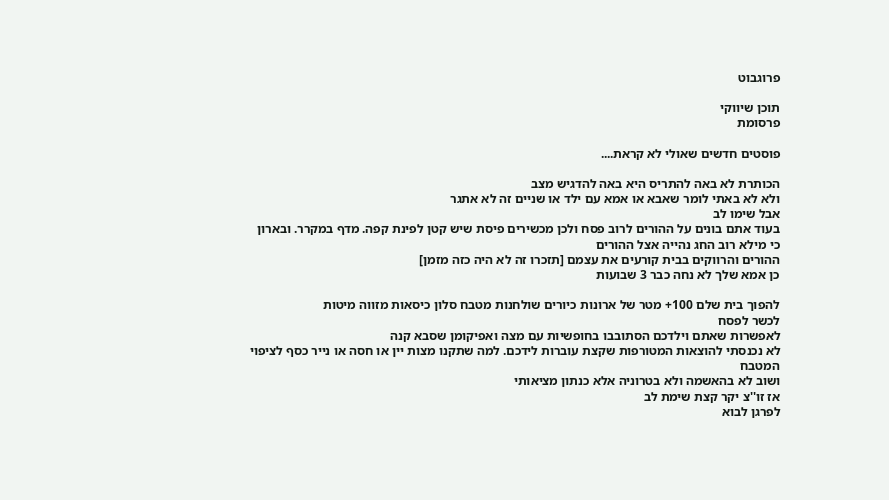פרוגבוט

תוכן שיווקי
פרסומת

פוסטים חדשים שאולי לא קראת....

הכותרת לא באה להתריס היא באה להדגיש מצב
ולא לא באתי לומר שאבא או אמא עם ילד או שניים זה לא אתגר
אבל שימו לב
בעוד אתם בונים על ההורים לרוב פסח ולכן מכשירים פיסת שיש קטן לפינת קפה. מדף במקרר. ובארון
כי מילא רוב החג נהייה אצל ההורים
ההורים והרווקים בבית קורעים את עצמם [תזכרו זה לא היה כזה מזמן]
כן אמא שלך לא נחה כבר 3 שבועות

להפוך בית שלם 100+ מטר של ארונות כיורים שולחנות מטבח סלון כיסאות מזווה מיטות
לכשר לפסח
לאפשרות שאתם וילדכם הסתובבו בחופשיות עם מצה ואפיקומן שסבא קנה
לא נכנסתי להוצאות המטורפות שקצת עוברות לידכם. למה שתקנו מצות יין או חסה או נייר כסף לציפוי המטבח
ושוב לא בהאשמה ולא בטרוניה אלא כנתון מציאותי
אז זו''צ יקר קצת שימת לב
לפרגן לבוא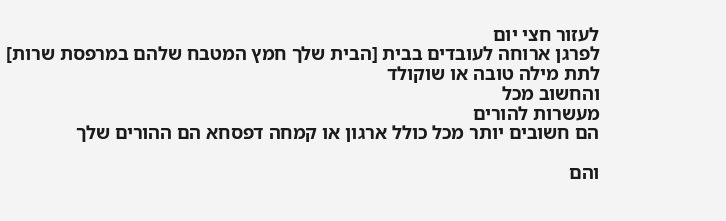לעזור חצי יום
לפרגן ארוחה לעובדים בבית [הבית שלך חמץ המטבח שלהם במרפסת שרות]
לתת מילה טובה או שוקולד
והחשוב מכל
מעשרות להורים
הם חשובים יותר מכל כולל ארגון או קמחה דפסחא הם ההורים שלך

והם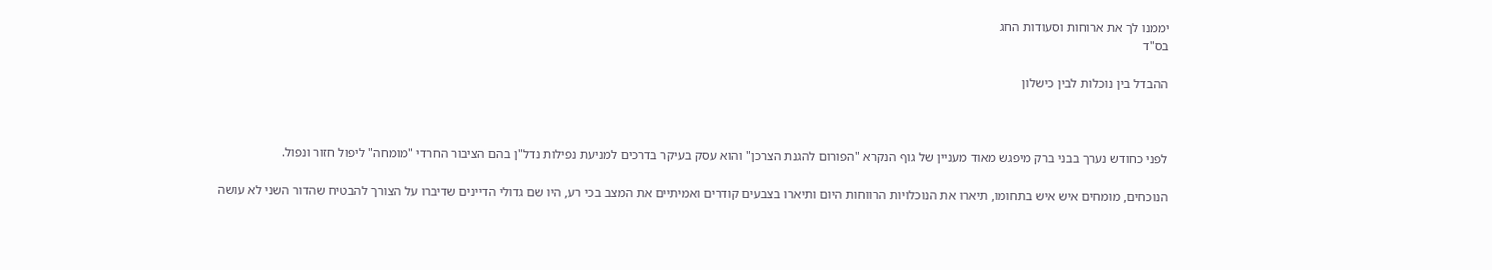יממנו לך את ארוחות וסעודות החג
בס"ד

ההבדל בין נוכלות לבין כישלון



לפני כחודש נערך בבני ברק מיפגש מאוד מעניין של גוף הנקרא "הפורום להגנת הצרכן" והוא עסק בעיקר בדרכים למניעת נפילות נדל"ן בהם הציבור החרדי "מומחה" ליפול חזור ונפול.

הנוכחים, מומחים איש איש בתחומו, תיארו את הנוכלויות הרווחות היום ותיארו בצבעים קודרים ואמיתיים את המצב בכי רע, היו שם גדולי הדיינים שדיברו על הצורך להבטיח שהדור השני לא עושה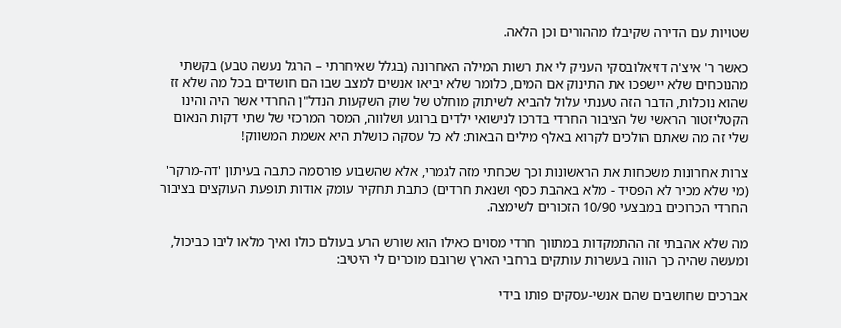שטויות עם הדירה שקיבלו מההורים וכן הלאה.

כאשר ר' איצ'ה דזיאלובסקי העניק לי את רשות המילה האחרונה (בגלל שאיחרתי – הרגל נעשה טבע) בקשתי מהנוכחים שלא יישפכו את התינוק אם המים, כלומר שלא יביאו אנשים למצב שבו הם חושדים בכל מה שלא זז שהוא נוכלות, הדבר הזה טענתי עלול להביא לשיתוק מוחלט של שוק השקעות הנדל"ן החרדי אשר היה והינו הקטליזטור הראשי של הציבור החרדי בדרכו לנישואי ילדים ברוגע ושלווה, המסר המרכזי של שתי דקות הנאום שלי זה מה שאתם הולכים לקרוא באלף מילים הבאות: לא כל עסקה כושלת היא אשמת המשווק!

צרות אחרונות משכחות את הראשונות וכך שכחתי מזה לגמרי, אלא שהשבוע פורסמה כתבה בעיתון 'דה-מרקר' (מי שלא מכיר לא הפסיד - מלא באהבת כסף ושנאת חרדים) כתבת תחקיר עומק אודות תופעת העוקצים בציבור החרדי הכרוכים במבצעי 10/90 הזכורים לשימצה.

מה שלא אהבתי זה ההתמקדות במתווך חרדי מסוים כאילו הוא שורש הרע בעולם כולו ואיך מלאו ליבו כביכול, ומעשה שהיה כך הווה בעשרות עותקים ברחבי הארץ שרובם מוכרים לי היטיב:

אברכים שחושבים שהם אנשי-עסקים פותו בידי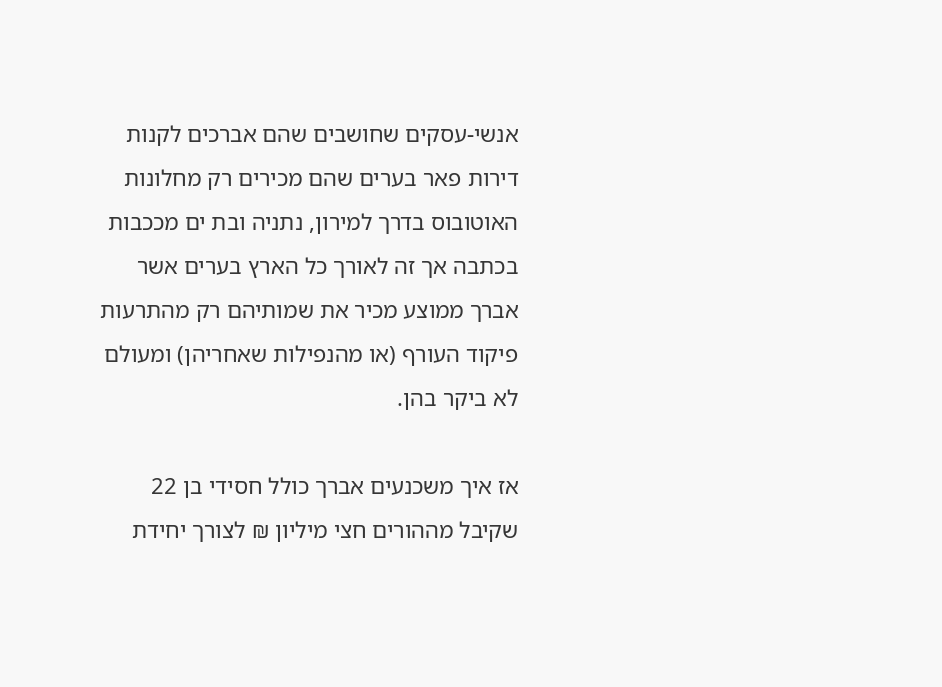אנשי-עסקים שחושבים שהם אברכים לקנות דירות פאר בערים שהם מכירים רק מחלונות האוטובוס בדרך למירון, נתניה ובת ים מככבות בכתבה אך זה לאורך כל הארץ בערים אשר אברך ממוצע מכיר את שמותיהם רק מהתרעות פיקוד העורף (או מהנפילות שאחריהן) ומעולם לא ביקר בהן.

אז איך משכנעים אברך כולל חסידי בן 22 שקיבל מההורים חצי מיליון ₪ לצורך יחידת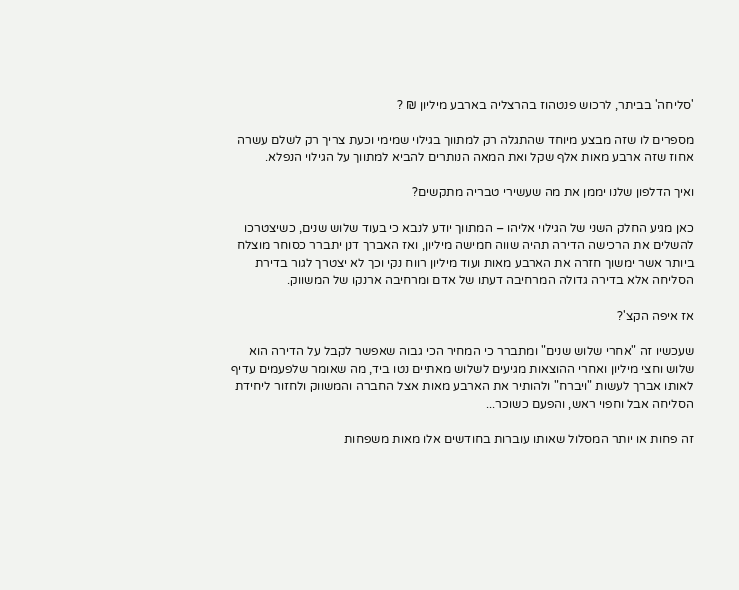'סליחה' בביתר, לרכוש פנטהוז בהרצליה בארבע מיליון ₪ ?

מספרים לו שזה מבצע מיוחד שהתגלה רק למתווך בגילוי שמימי וכעת צריך רק לשלם עשרה אחוז שזה ארבע מאות אלף שקל ואת המאה הנותרים להביא למתווך על הגילוי הנפלא.

ואיך הדלפון שלנו יממן את מה שעשירי טבריה מתקשים?

כאן מגיע החלק השני של הגילוי אליהו – המתווך יודע לנבא כי בעוד שלוש שנים, כשיצטרכו להשלים את הרכישה הדירה תהיה שווה חמישה מיליון, ואז האברך דנן יתברר כסוחר מוצלח ביותר אשר ימשוך חזרה את הארבע מאות ועוד מיליון רווח נקי וכך לא יצטרך לגור בדירת הסליחה אלא בדירה גדולה המרחיבה דעתו של אדם ומרחיבה ארנקו של המשווק.

אז איפה הקצ'?

שעכשיו זה "אחרי שלוש שנים" ומתברר כי המחיר הכי גבוה שאפשר לקבל על הדירה הוא שלוש וחצי מיליון ואחרי ההוצאות מגיעים לשלוש מאתיים נטו ביד, מה שאומר שלפעמים עדיף לאותו אברך לעשות "ויברח" ולהותיר את הארבע מאות אצל החברה והמשווק ולחזור ליחידת הסליחה אבל וחפוי ראש, והפעם כשוכר...

זה פחות או יותר המסלול שאותו עוברות בחודשים אלו מאות משפחות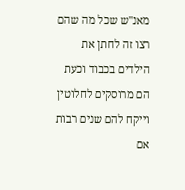מאנ"ש שכל מה שהם רצו זה לחתן את הילדים בכבוד וכעת הם מרוסקים לחלוטין וייקח להם שנים רבות אם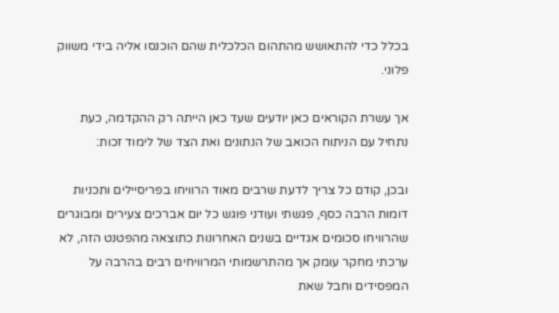בכלל כדי להתאושש מהתהום הכלכלית שהם הוכנסו אליה בידי משווק פלוני.

אך עשרת הקוראים כאן יודעים שעד כאן הייתה רק ההקדמה, כעת נתחיל עם הניתוח הכואב של הנתונים ואת הצד של לימוד זכות:

ובכן, קודם כל צריך לדעת שרבים מאוד הרוויחו בפריסיילים ותכניות דומות הרבה כסף, פגשתי ועודני פוגש כל יום אברכים צעירים ומבוגרים שהרוויחו סכומים אגדיים בשנים האחרונות כתוצאה מהפטנט הזה, לא ערכתי מחקר עומק אך מהתרשמותי המרוויחים רבים בהרבה על המפסידים וחבל שאת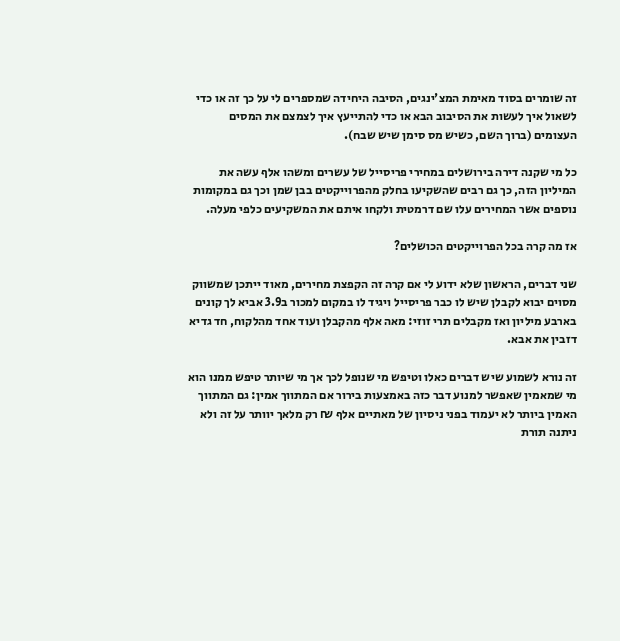זה שומרים בסוד מאימת המצ'ינגים, הסיבה היחידה שמספרים לי על כך זה או כדי לשאול איך לעשות את הסיבוב הבא או כדי להתייעץ איך לצמצם את המסים העצומים (ברוך השם, כשיש מס סימן שיש שבח).

כל מי שקנה דירה בירושלים במחירי פריסייל של עשרים ומשהו אלף עשה את המיליון הזה, כך גם רבים שהשקיעו בחלק מהפרוייקטים בבן שמן וכך גם במקומות נוספים אשר המחירים עלו שם דרמטית ולקחו איתם את המשקיעים כלפי מעלה.

אז מה קרה בכל הפרוייקטים הכושלים?

שני דברים, הראשון שלא ידוע לי אם קרה זה הקפצת מחירים, מאוד ייתכן שמשווק מסוים יבוא לקבלן שיש לו כבר פריסייל ויגיד לו במקום למכור ב3.9 אביא לך קונים בארבע מיליון ואז מקבלים תרי זוזי: מאה אלף מהקבלן ועוד אחד מהלקוח, חד גדיא דזבין את אבא.

זה נורא לשמוע שיש דברים כאלו וטיפש מי שנופל לכך אך מי שיותר טיפש ממנו הוא מי שמאמין שאפשר למנוע דבר כזה באמצעות בירור אם המתווך אמין: גם המתווך האמין ביותר לא יעמוד בפני ניסיון של מאתיים אלף ₪ רק מלאך יוותר על זה ולא ניתנה תורת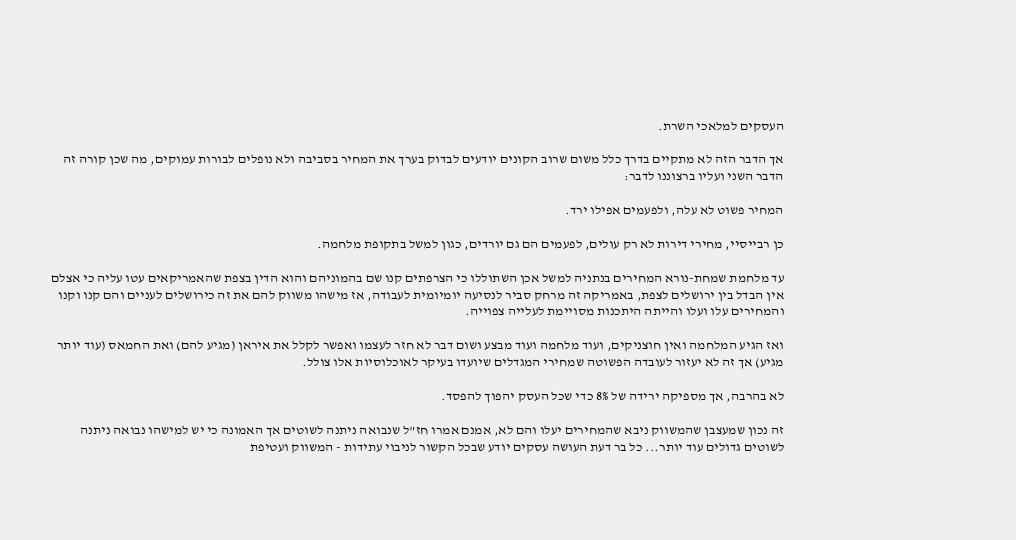העסקים למלאכי השרת.

אך הדבר הזה לא מתקיים בדרך כלל משום שרוב הקונים יודעים לבדוק בערך את המחיר בסביבה ולא נופלים לבורות עמוקים, מה שכן קורה זה הדבר השני ועליו ברצוננו לדבר:

המחיר פשוט לא עלה, ולפעמים אפילו ירד.

כן רבייסיי, מחירי דירות לא רק עולים, לפעמים הם גם יורדים, כגון למשל בתקופת מלחמה.

עד מלחמת שמחת-נורא המחירים בנתניה למשל אכן השתוללו כי הצרפתים קנו שם בהמוניהם והוא הדין בצפת שהאמריקאים עטו עליה כי אצלם אין הבדל בין ירושלים לצפת, באמריקה זה מרחק סביר לנסיעה יומיומית לעבודה, אז מישהו משווק להם את זה כירושלים לעניים והם קנו וקנו והמחירים עלו ועלו והייתה היתכנות מסויימת לעלייה צפוייה.

ואז הגיע המלחמה ואין חוצניקים, ועוד מלחמה ועוד מבצע ושום דבר לא חזר לעצמו ואפשר לקלל את איראן (מגיע להם) ואת החמאס (עוד יותר מגיע) אך זה לא יעזור לעובדה הפשוטה שמחירי המגדלים שיועדו בעיקר לאוכלוסיות אלו צולל.

לא בהרבה, אך מספיקה ירידה של 8% כדי שכל העסק יהפוך להפסד.

זה נכון שמעצבן שהמשווק ניבא שהמחירים יעלו והם לא, אמנם אמרו חז"ל שנבואה ניתנה לשוטים אך האמונה כי יש למישהו נבואה ניתנה לשוטים גדולים עוד יותר... כל בר דעת העושה עסקים יודע שבכל הקשור לניבוי עתידות - המשווק ועטיפת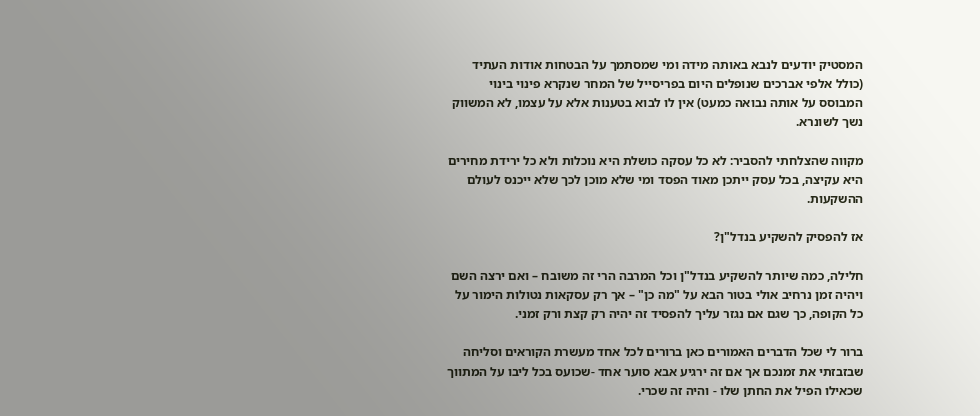המסטיק יודעים לנבא באותה מידה ומי שמסתמך על הבטחות אודות העתיד (כולל אלפי אברכים שנופלים היום בפריסייל של המחר שנקרא פינוי בינוי המבוסס על אותה נבואה כמעט) אין לו לבוא בטענות אלא על עצמו, לא המשווק נשך לשונרא.

מקווה שהצלחתי להסביר: לא כל עסקה כושלת היא נוכלות ולא כל ירידת מחירים היא עקיצה, בכל עסק ייתכן מאוד הפסד ומי שלא מוכן לכך שלא ייכנס לעולם ההשקעות.

אז להפסיק להשקיע בנדל"ן?

חלילה, כמה שיותר להשקיע בנדל"ן וכל המרבה הרי זה משובח – ואם ירצה השם ויהיה זמן נרחיב אולי בטור הבא על "מה כן" – אך רק עסקאות נטולות הימור על כל הקופה, כך שגם אם נגזר עליך להפסיד זה יהיה רק קצת ורק זמני.

ברור לי שכל הדברים האמורים כאן ברורים לכל אחד מעשרת הקוראים וסליחה שבזבזתי את זמנכם אך אם זה ירגיע אבא סוער אחד -שכועס בכל ליבו על המתווך שכאילו הפיל את החתן שלו - והיה זה שכרי.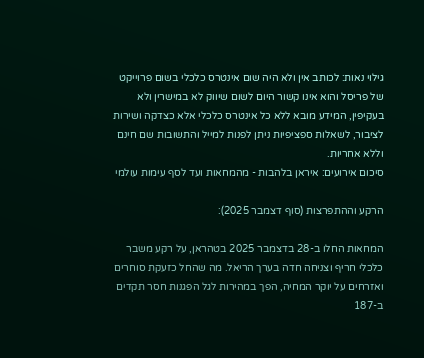גילוי נאות: לכותב אין ולא היה שום אינטרס כלכלי בשום פרוייקט של פריסל והוא אינו קשור היום לשום שיווק לא במישרין ולא בעקיפין, המידע מובא ללא כל אינטרס כלכלי אלא כצדקה ושירות לציבור, לשאלות ספציפיות ניתן לפנות למייל והתשובות שם חינם וללא אחריות.
סיכום אירועים: איראן בלהבות - מהמחאות ועד לסף עימות עולמי

הרקע וההתפרצות (סוף דצמבר 2025):

המחאות החלו ב-28 בדצמבר 2025 בטהראן, על רקע משבר כלכלי חריף וצניחה חדה בערך הריאל. מה שהחל כזעקת סוחרים ואזרחים על יוקר המחיה, הפך במהירות לגל הפגנות חסר תקדים ב-187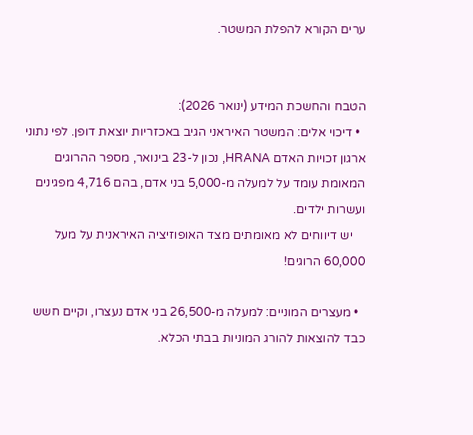ערים הקורא להפלת המשטר.


הטבח והחשכת המידע (ינואר 2026):
  • דיכוי אלים: המשטר האיראני הגיב באכזריות יוצאת דופן. לפי נתוני ארגון זכויות האדם HRANA, נכון ל-23 בינואר, מספר ההרוגים המאומת עומד על למעלה מ-5,000 בני אדם, בהם 4,716 מפגינים ועשרות ילדים.
    יש דיווחים לא מאומתים מצד האופוזיציה האיראנית על מעל 60,000 הרוגים!

  • מעצרים המוניים: למעלה מ-26,500 בני אדם נעצרו, וקיים חשש כבד להוצאות להורג המוניות בבתי הכלא.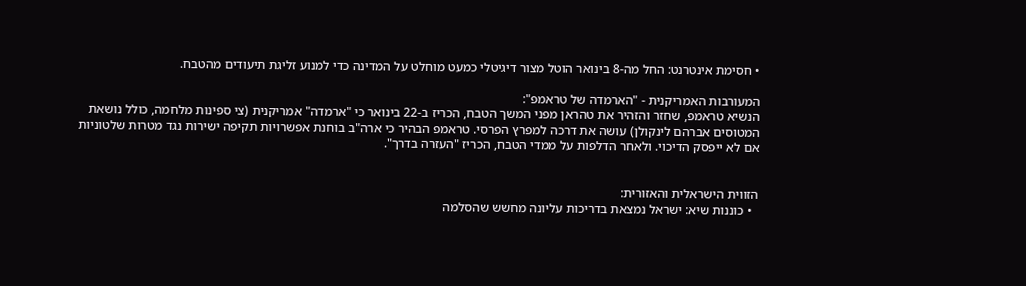• חסימת אינטרנט: החל מה-8 בינואר הוטל מצור דיגיטלי כמעט מוחלט על המדינה כדי למנוע זליגת תיעודים מהטבח.

המעורבות האמריקנית - "הארמדה של טראמפ":
הנשיא טראמפ, שחזר והזהיר את טהראן מפני המשך הטבח, הכריז ב-22 בינואר כי "ארמדה" אמריקנית (צי ספינות מלחמה, כולל נושאת המטוסים אברהם לינקולן) עושה את דרכה למפרץ הפרסי. טראמפ הבהיר כי ארה"ב בוחנת אפשרויות תקיפה ישירות נגד מטרות שלטוניות אם לא ייפסק הדיכוי. ולאחר הדלפות על ממדי הטבח, הכריז "העזרה בדרך".


הזווית הישראלית והאזורית:
  • כוננות שיא: ישראל נמצאת בדריכות עליונה מחשש שהסלמה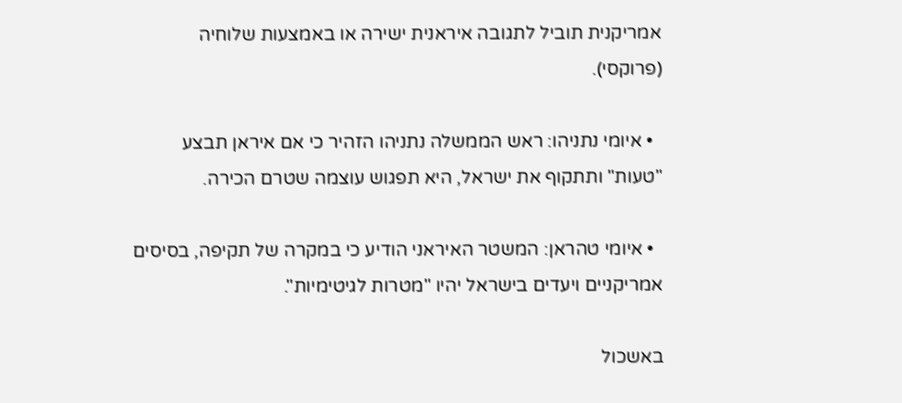אמריקנית תוביל לתגובה איראנית ישירה או באמצעות שלוחיה (פרוקסי).

  • איומי נתניהו: ראש הממשלה נתניהו הזהיר כי אם איראן תבצע "טעות" ותתקוף את ישראל, היא תפגוש עוצמה שטרם הכירה.

  • איומי טהראן: המשטר האיראני הודיע כי במקרה של תקיפה, בסיסים אמריקניים ויעדים בישראל יהיו "מטרות לגיטימיות".

באשכול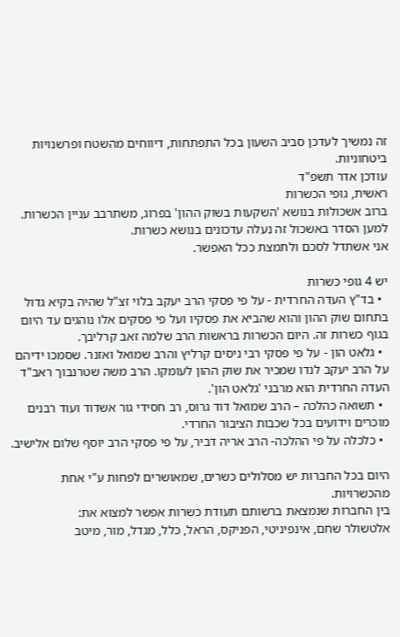זה נמשיך לעדכן סביב השעון בכל התפתחות, דיווחים מהשטח ופרשנויות ביטחוניות.
עודכן אדר תשפ"ד
ראשית, גופי הכשרות
ברוב אשכולות בנושא 'השקעות בשוק ההון' בפרוג, משתרבב עניין הכשרות.
למען הסדר באשכול זה נעלה עדכונים בנושא כשרות.
אני אשתדל לסכם ולתמצת ככל האפשר.

יש 4 גופי כשרות
  • בד"ץ העדה החרדית - על פי פסקי הרב יעקב בלוי זצ"ל שהיה בקיא גדול בתחום שוק ההון והוא שהביא את פסקיו ועל פי פסקים אלו נוהגים עד היום בגוף כשרות זה. היום הכשרות בראשות הרב שלמה זאב קרליבך.
  • גלאט הון - על פי פסקי רבי ניסים קרליץ והרב שמואל ואזנר. שסמכו ידיהם על הרב יעקב לנדו שמכיר את שוק ההון לעומקו. הרב משה שטרנבוך ראב"ד העדה החרדית הוא מרבני 'גלאט הון'.
  • תשואה כהלכה – הרב שמואל דוד גרוס, רב חסידי גור אשדוד ועוד רבנים מוכרים וידועים בכל שכבות הציבור החרדי.
  • כלכלה על פי ההלכה- הרב אריה דביר, על פי פסקי הרב יוסף שלום אלישיב.

היום בכל החברות יש מסלולים כשרים, שמאושרים לפחות ע"י אחת מהכשרויות.
בין החברות שנמצאת ברשותם תעודת כשרות אפשר למצוא את:
אלטשולר שחם, אינפיניטי, הפניקס, הראל, כלל, מגדל, מור, מיטב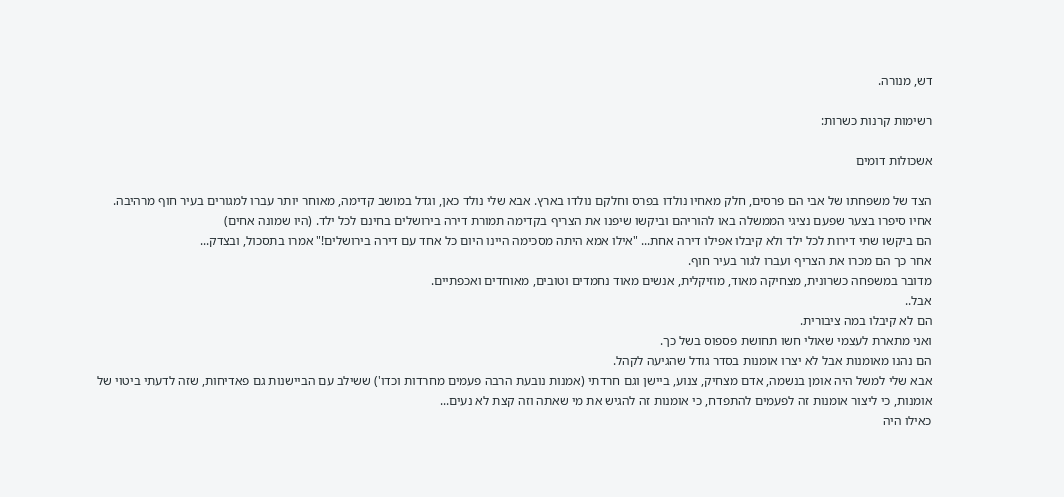דש, מנורה.

רשימות קרנות כשרות:

אשכולות דומים

הצד של משפחתו של אבי הם פרסים, חלק מאחיו נולדו בפרס וחלקם נולדו בארץ. אבא שלי נולד כאן, וגדל במושב קדימה, מאוחר יותר עברו למגורים בעיר חוף מרהיבה.
אחיו סיפרו בצער שפעם נציגי הממשלה באו להוריהם וביקשו שיפנו את הצריף בקדימה תמורת דירה בירושלים בחינם לכל ילד. (היו שמונה אחים)
הם ביקשו שתי דירות לכל ילד ולא קיבלו אפילו דירה אחת... "אילו אמא היתה מסכימה היינו היום כל אחד עם דירה בירושלים!" אמרו בתסכול, ובצדק...
אחר כך הם מכרו את הצריף ועברו לגור בעיר חוף.
מדובר במשפחה כשרונית, מצחיקה מאוד, מוזיקלית, אנשים מאוד נחמדים וטובים, מאוחדים ואכפתיים.
אבל..
הם לא קיבלו במה ציבורית.
ואני מתארת לעצמי שאולי חשו תחושת פספוס בשל כך.
הם נהנו מאומנות אבל לא יצרו אומנות בסדר גודל שהגיעה לקהל.
אבא שלי למשל היה אומן בנשמה, אדם מצחיק, צנוע, ביישן וגם חרדתי (אמנות נובעת הרבה פעמים מחרדות וכדו') ששילב עם הביישנות גם פאדיחות, שזה לדעתי ביטוי של אומנות, כי ליצור אומנות זה לפעמים להתפדח, כי אומנות זה להגיש את מי שאתה וזה קצת לא נעים...
כאילו היה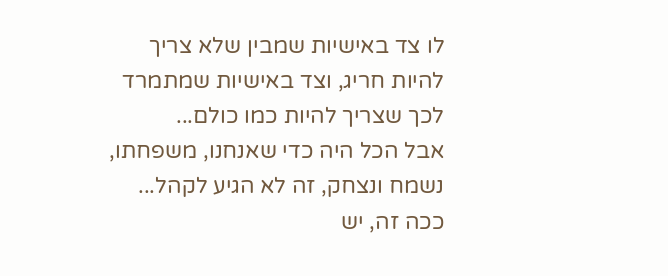לו צד באישיות שמבין שלא צריך להיות חריג, וצד באישיות שמתמרד לכך שצריך להיות כמו כולם...
אבל הכל היה כדי שאנחנו, משפחתו, נשמח ונצחק, זה לא הגיע לקהל...
ככה זה, יש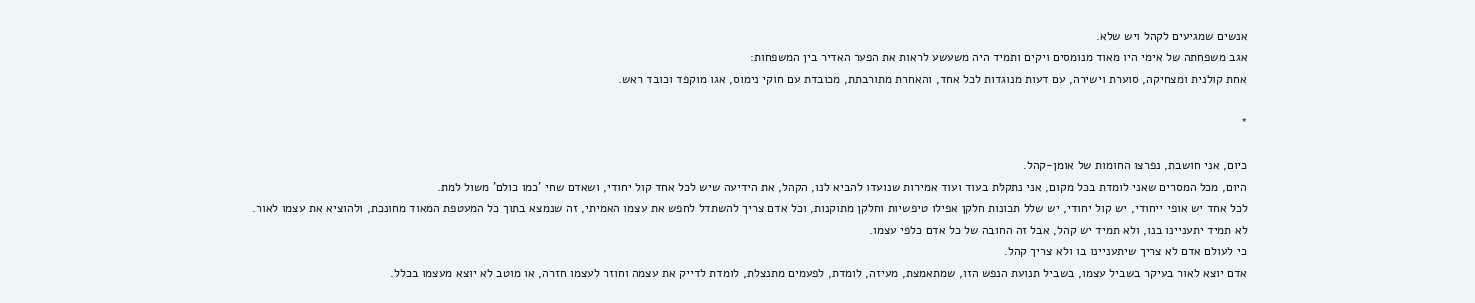אנשים שמגיעים לקהל ויש שלא.
אגב משפחתה של אימי היו מאוד מנומסים ויקים ותמיד היה משעשע לראות את הפער האדיר בין המשפחות:
אחת קולנית ומצחיקה, סוערת וישירה, עם דעות מנוגדות לכל אחד, והאחרת מתורבתת, מכובדת עם חוקי נימוס, אגו מוקפד וכובד ראש.

*

כיום, אני חושבת, נפרצו החומות של אומן-קהל.
היום, מכל המסרים שאני לומדת בכל מקום, אני נתקלת בעוד ועוד אמירות שנועדו להביא לנו, הקהל, את הידיעה שיש לכל אחד קול יחודי, ושאדם שחי 'כמו כולם' משול למת.
לכל אחד יש אופי ייחודי, יש קול יחודי, יש שלל תכונות חלקן אפילו טיפשיות וחלקן מתוקנות, וכל אדם צריך להשתדל לחפש את עצמו האמיתי, זה שנמצא בתוך כל המעטפת המאוד מחונכת, ולהוציא את עצמו לאור.
לא תמיד יתעניינו בנו, ולא תמיד יש קהל, אבל זה החובה של כל אדם כלפי עצמו.
כי לעולם אדם לא צריך שיתעניינו בו ולא צריך קהל.
אדם יוצא לאור בעיקר בשביל עצמו, בשביל תנועת הנפש הזו, שמתאמצת, מעיזה, לומדת, לפעמים מתנצלת, לומדת לדייק את עצמה וחוזר לעצמו חזרה, או מוטב לא יוצא מעצמו בכלל.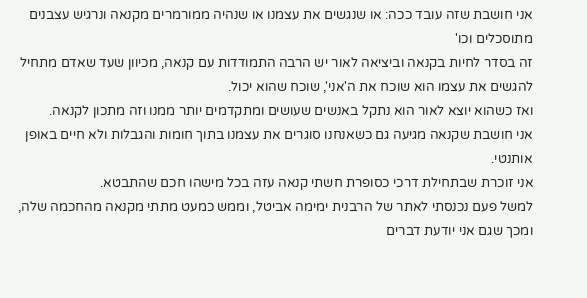אני חושבת שזה עובד ככה: או שנגשים את עצמנו או שנהיה ממורמרים מקנאה ונרגיש עצבנים מתוסכלים וכו'
זה בסדר לחיות בקנאה וביציאה לאור יש הרבה התמודדות עם קנאה, מכיוון שעד שאדם מתחיל להגשים את עצמו הוא שוכח את ה'אני', שוכח שהוא יכול.
ואז כשהוא יוצא לאור הוא נתקל באנשים שעושים ומתקדמים יותר ממנו וזה מתכון לקנאה.
אני חושבת שקנאה מגיעה גם כשאנחנו סוגרים את עצמנו בתוך חומות והגבלות ולא חיים באופן אותנטי.
אני זוכרת שבתחילת דרכי כסופרת חשתי קנאה עזה בכל מישהו חכם שהתבטא.
למשל פעם נכנסתי לאתר של הרבנית ימימה אביטל, וממש כמעט מתתי מקנאה מהחכמה שלה, ומכך שגם אני יודעת דברים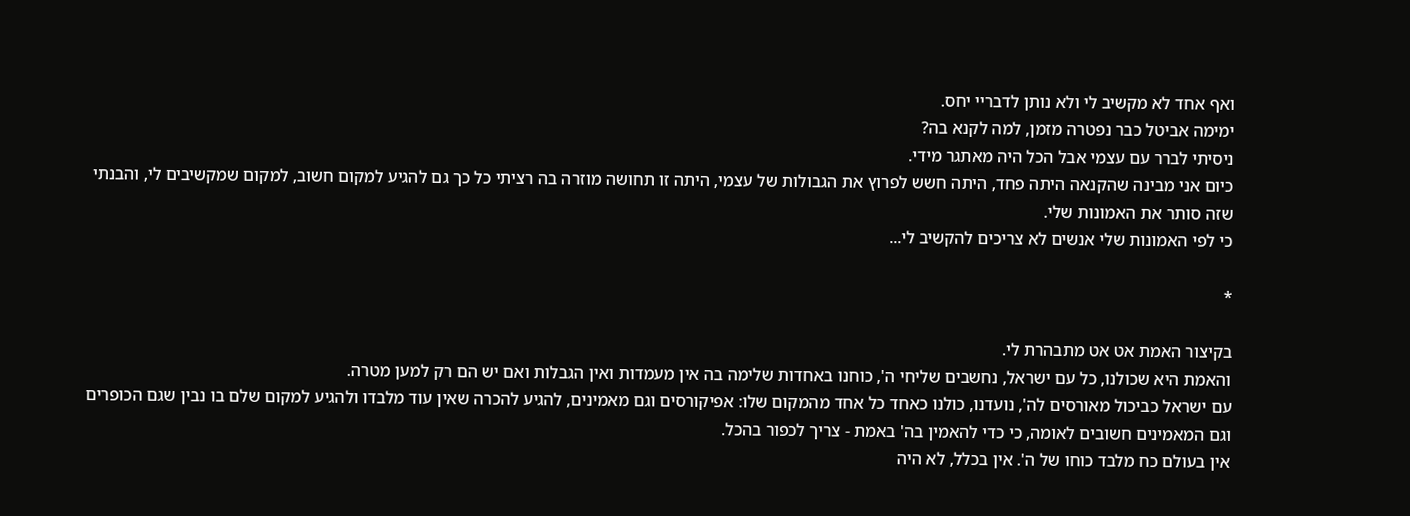ואף אחד לא מקשיב לי ולא נותן לדבריי יחס.
ימימה אביטל כבר נפטרה מזמן, למה לקנא בה?
ניסיתי לברר עם עצמי אבל הכל היה מאתגר מידי.
כיום אני מבינה שהקנאה היתה פחד, היתה חשש לפרוץ את הגבולות של עצמי, היתה זו תחושה מוזרה בה רציתי כל כך גם להגיע למקום חשוב, למקום שמקשיבים לי, והבנתי שזה סותר את האמונות שלי.
כי לפי האמונות שלי אנשים לא צריכים להקשיב לי...

*

בקיצור האמת אט אט מתבהרת לי.
והאמת היא שכולנו, כל עם ישראל, נחשבים שליחי ה', כוחנו באחדות שלימה בה אין מעמדות ואין הגבלות ואם יש הם רק למען מטרה.
עם ישראל כביכול מאורסים לה', נועדנו, כולנו כאחד כל אחד מהמקום שלו: אפיקורסים וגם מאמינים, להגיע להכרה שאין עוד מלבדו ולהגיע למקום שלם בו נבין שגם הכופרים וגם המאמינים חשובים לאומה, כי כדי להאמין בה' באמת - צריך לכפור בהכל.
אין בעולם כח מלבד כוחו של ה'. אין בכלל, לא היה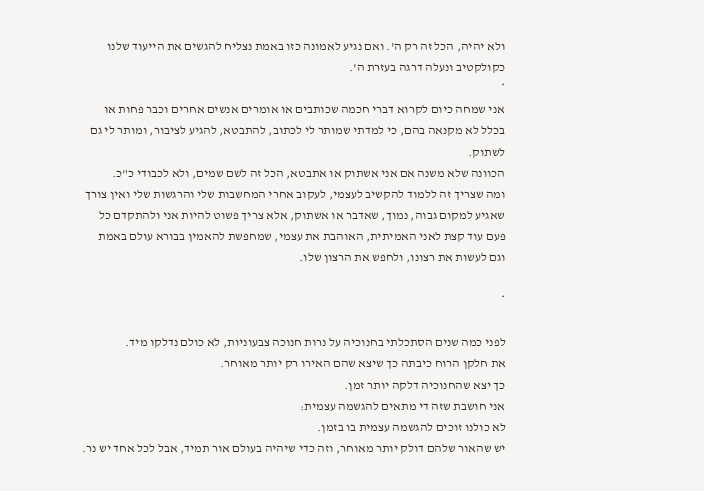ולא יהיה, הכל זה רק ה'. ואם נגיע לאמונה כזו באמת נצליח להגשים את הייעוד שלנו כקולקטיב ונעלה דרגה בעזרת ה'.
*
אני שמחה כיום לקרוא דברי חכמה שכותבים או אומרים אנשים אחרים וכבר פחות או בכלל לא מקנאה בהם, כי למדתי שמותר לי לכתוב, להתבטא, להגיע לציבור, ומותר לי גם לשתוק.
הכוונה שלא משנה אם אני אשתוק או אתבטא, הכל זה לשם שמים, ולא לכבודי כ"כ.
ומה שצריך זה ללמוד להקשיב לעצמי, לעקוב אחרי המחשבות שלי והרגשות שלי ואין צורך שאגיע למקום גבוה, נמוך, שאדבר או אשתוק, אלא צריך פשוט להיות אני ולהתקדם כל פעם עוד קצת לאני האמיתית, האוהבת את עצמי, שמחפשת להאמין בבורא עולם באמת וגם לעשות את רצונו, ולחפש את הרצון שלו.

*

לפני כמה שנים הסתכלתי בחנוכיה על נרות חנוכה צבעוניות, לא כולם נדלקו מיד.
את חלקן הרוח כיבתה כך שיצא שהם האירו רק יותר מאוחר.
כך יצא שהחנוכיה דלקה יותר זמן.
אני חושבת שזה די מתאים להגשמה עצמית:
לא כולנו זוכים להגשמה עצמית בו בזמן.
יש שהאור שלהם דולק יותר מאוחר, וזה כדי שיהיה בעולם אור תמיד, אבל לכל אחד יש נר.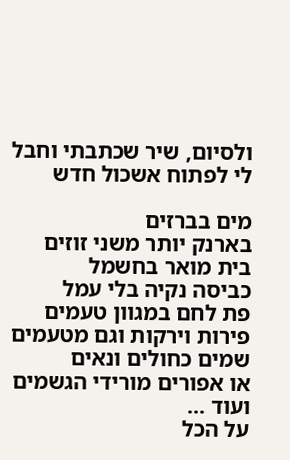ולסיום, שיר שכתבתי וחבל לי לפתוח אשכול חדש

מים בברזים
בארנק יותר משני זוזים
בית מואר בחשמל
כביסה נקיה בלי עמל
פת לחם במגוון טעמים
פירות וירקות וגם מטעמים
שמים כחולים ונאים
או אפורים מורידי הגשמים
ועוד ...
על הכל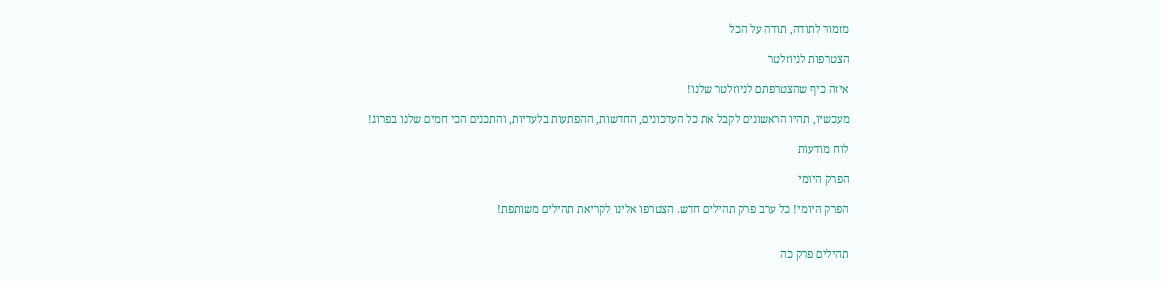מזמור לתודה, תודה על הכל

הצטרפות לניוזלטר

איזה כיף שהצטרפתם לניוזלטר שלנו!

מעכשיו, תהיו הראשונים לקבל את כל העדכונים, החדשות, ההפתעות בלעדיות, והתכנים הכי חמים שלנו בפרוג!

לוח מודעות

הפרק היומי

הפרק היומי! כל ערב פרק תהילים חדש. הצטרפו אלינו לקריאת תהילים משותפת!


תהילים פרק כה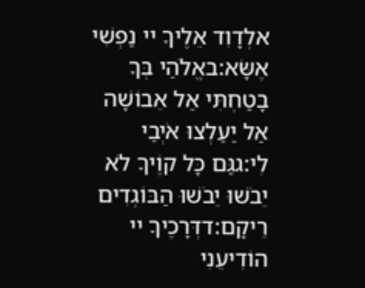אלְדָוִד אֵלֶיךָ יי נַפְשִׁי אֶשָּׂא:באֱלֹהַי בְּךָ בָטַחְתִּי אַל אֵבוֹשָׁה אַל יַעַלְצוּ אֹיְבַי לִי:גגַּם כָּל קוֶֹיךָ לֹא יֵבֹשׁוּ יֵבֹשׁוּ הַבּוֹגְדִים רֵיקָם:דדְּרָכֶיךָ יי הוֹדִיעֵנִי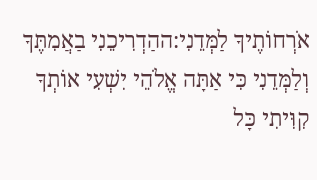אֹרְחוֹתֶיךָ לַמְּדֵנִי:ההַדְרִיכֵנִי בַאֲמִתֶּךָ וְלַמְּדֵנִי כִּי אַתָּה אֱלֹהֵי יִשְׁעִי אוֹתְךָ קִוִּיתִי כָּל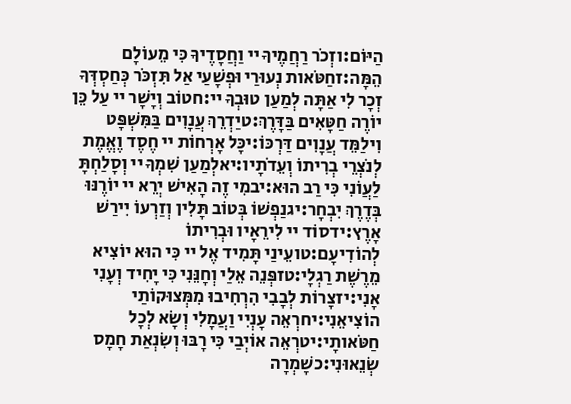הַיּוֹם:וזְכֹר רַחֲמֶיךָ יי וַחֲסָדֶיךָ כִּי מֵעוֹלָם הֵמָּה:זחַטֹּאות נְעוּרַי וּפְשָׁעַי אַל תִּזְכֹּר כְּחַסְדְּךָ זְכָר לִי אַתָּה לְמַעַן טוּבְךָ יי:חטוֹב וְיָשָׁר יי עַל כֵּן יוֹרֶה חַטָּאִים בַּדָּרֶךְ:טיַדְרֵךְ עֲנָוִים בַּמִּשְׁפָּט וִילַמֵּד עֲנָוִים דַּרְכּוֹ:יכָּל אָרְחוֹת יי חֶסֶד וֶאֱמֶת לְנֹצְרֵי בְרִיתוֹ וְעֵדֹתָיו:יאלְמַעַן שִׁמְךָ יי וְסָלַחְתָּ לַעֲוֹנִי כִּי רַב הוּא:יבמִי זֶה הָאִישׁ יְרֵא יי יוֹרֶנּוּ בְּדֶרֶךְ יִבְחָר:יגנַפְשׁוֹ בְּטוֹב תָּלִין וְזַרְעוֹ יִירַשׁ אָרֶץ:ידסוֹד יי לִירֵאָיו וּבְרִיתוֹ לְהוֹדִיעָם:טועֵינַי תָּמִיד אֶל יי כִּי הוּא יוֹצִיא מֵרֶשֶׁת רַגְלָי:טזפְּנֵה אֵלַי וְחָנֵּנִי כִּי יָחִיד וְעָנִי אָנִי:יזצָרוֹת לְבָבִי הִרְחִיבוּ מִמְּצוּקוֹתַי הוֹצִיאֵנִי:יחרְאֵה עָנְיִי וַעֲמָלִי וְשָׂא לְכָל חַטֹּאותָי:יטרְאֵה אוֹיְבַי כִּי רָבּוּ וְשִׂנְאַת חָמָס שְׂנֵאוּנִי:כשָׁמְרָה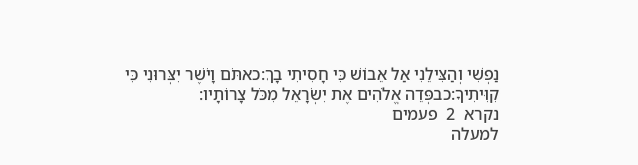נַפְשִׁי וְהַצִּילֵנִי אַל אֵבוֹשׁ כִּי חָסִיתִי בָךְ:כאתֹּם וָיֹשֶׁר יִצְּרוּנִי כִּי קִוִּיתִיךָ:כבפְּדֵה אֱלֹהִים אֶת יִשְׂרָאֵל מִכֹּל צָרוֹתָיו:
נקרא  2  פעמים
למעלה